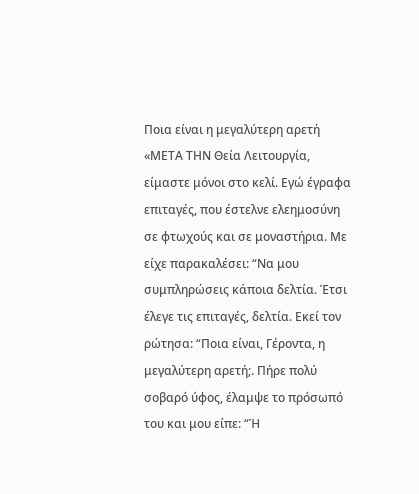Ποια είναι η μεγαλύτερη αρετή
«ΜΕΤΑ ΤΗΝ Θεία Λειτουργία, είμαστε μόνοι στο κελί. Εγώ έγραφα επιταγές, που έστελνε ελεημοσύνη σε φτωχούς και σε μοναστήρια. Με είχε παρακαλέσει: “Να μου συμπληρώσεις κάποια δελτία. Έτσι έλεγε τις επιταγές, δελτία. Εκεί τον ρώτησα: “Ποια είναι, Γέροντα, η μεγαλύτερη αρετή;. Πήρε πολύ σοβαρό ύφος, έλαμψε το πρόσωπό του και μου είπε: “Ή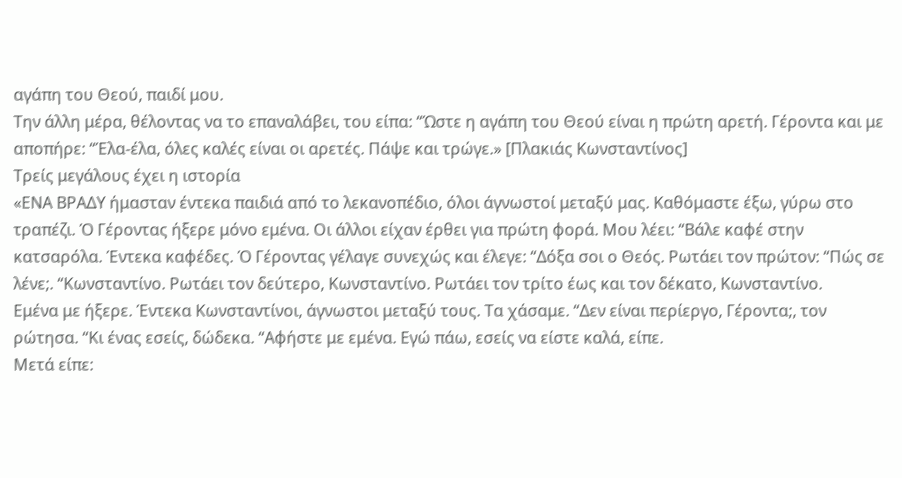αγάπη του Θεού, παιδί μου.
Την άλλη μέρα, θέλοντας να το επαναλάβει, του είπα: “Ώστε η αγάπη του Θεού είναι η πρώτη αρετή. Γέροντα και με αποπήρε: “Έλα-έλα, όλες καλές είναι οι αρετές. Πάψε και τρώγε.» [Πλακιάς Κωνσταντίνος]
Τρείς μεγάλους έχει η ιστορία
«ΕΝΑ ΒΡΑΔΥ ήμασταν έντεκα παιδιά από το λεκανοπέδιο, όλοι άγνωστοί μεταξύ μας. Καθόμαστε έξω, γύρω στο τραπέζι. Ό Γέροντας ήξερε μόνο εμένα. Οι άλλοι είχαν έρθει για πρώτη φορά. Μου λέει: “Βάλε καφέ στην κατσαρόλα. Έντεκα καφέδες. Ό Γέροντας γέλαγε συνεχώς και έλεγε: “Δόξα σοι ο Θεός. Ρωτάει τον πρώτον: “Πώς σε λένε;. “Κωνσταντίνο. Ρωτάει τον δεύτερο, Κωνσταντίνο. Ρωτάει τον τρίτο έως και τον δέκατο, Κωνσταντίνο.
Εμένα με ήξερε. Έντεκα Κωνσταντίνοι, άγνωστοι μεταξύ τους. Τα χάσαμε. “Δεν είναι περίεργο, Γέροντα;, τον ρώτησα. “Κι ένας εσείς, δώδεκα. “Αφήστε με εμένα. Εγώ πάω, εσείς να είστε καλά, είπε.
Μετά είπε: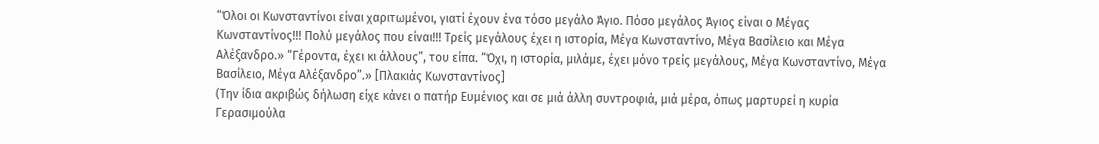“Όλοι οι Κωνσταντίνοι είναι χαριτωμένοι, γιατί έχουν ένα τόσο μεγάλο Άγιο. Πόσο μεγάλος Άγιος είναι ο Μέγας Κωνσταντίνος!!! Πολύ μεγάλος που είναι!!! Τρείς μεγάλους έχει η ιστορία, Μέγα Κωνσταντίνο, Μέγα Βασίλειο και Μέγα Αλέξανδρο.» “Γέροντα, έχει κι άλλους”, του είπα. “Όχι, η ιστορία, μιλάμε, έχει μόνο τρείς μεγάλους, Μέγα Κωνσταντίνο, Μέγα Βασίλειο, Μέγα Αλέξανδρο”.» [Πλακιάς Κωνσταντίνος]
(Την ίδια ακριβώς δήλωση είχε κάνει ο πατήρ Ευμένιος και σε μιά άλλη συντροφιά, μιά μέρα, όπως μαρτυρεί η κυρία Γερασιμούλα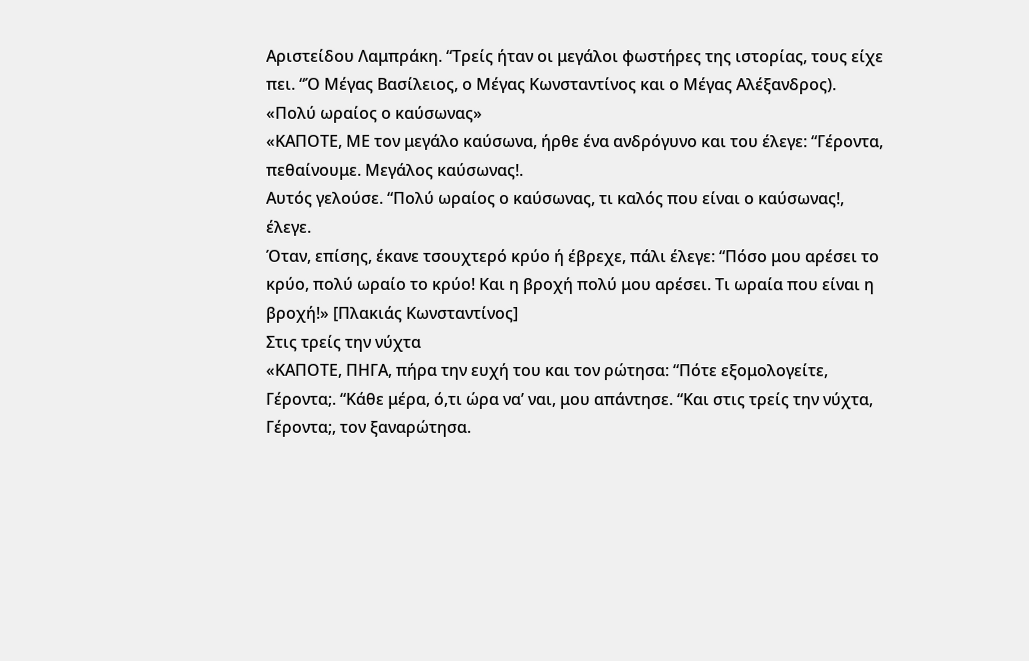Αριστείδου Λαμπράκη. “Τρείς ήταν οι μεγάλοι φωστήρες της ιστορίας, τους είχε πει. “Ό Μέγας Βασίλειος, ο Μέγας Κωνσταντίνος και ο Μέγας Αλέξανδρος).
«Πολύ ωραίος ο καύσωνας»
«ΚΑΠΟΤΕ, ΜΕ τον μεγάλο καύσωνα, ήρθε ένα ανδρόγυνο και του έλεγε: “Γέροντα, πεθαίνουμε. Μεγάλος καύσωνας!.
Αυτός γελούσε. “Πολύ ωραίος ο καύσωνας, τι καλός που είναι ο καύσωνας!, έλεγε.
Όταν, επίσης, έκανε τσουχτερό κρύο ή έβρεχε, πάλι έλεγε: “Πόσο μου αρέσει το κρύο, πολύ ωραίο το κρύο! Και η βροχή πολύ μου αρέσει. Τι ωραία που είναι η βροχή!» [Πλακιάς Κωνσταντίνος]
Στις τρείς την νύχτα
«ΚΑΠΟΤΕ, ΠΗΓΑ, πήρα την ευχή του και τον ρώτησα: “Πότε εξομολογείτε, Γέροντα;. “Κάθε μέρα, ό,τι ώρα να’ ναι, μου απάντησε. “Και στις τρείς την νύχτα, Γέροντα;, τον ξαναρώτησα.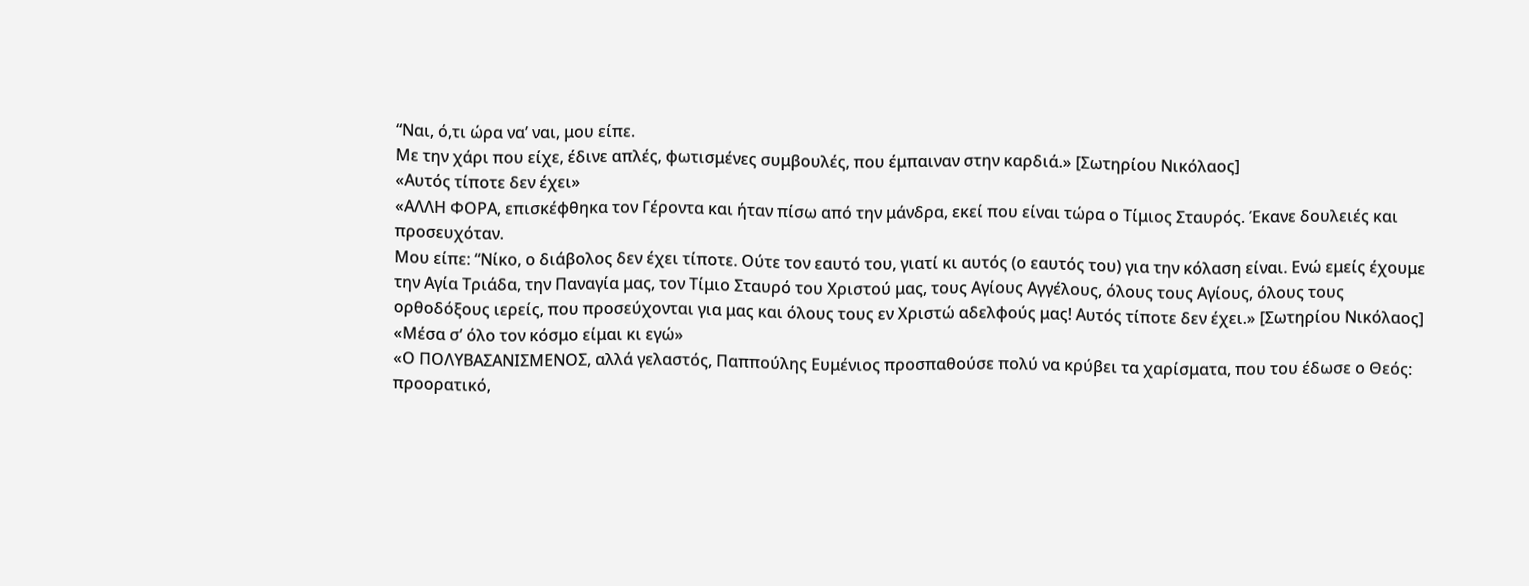“Ναι, ό,τι ώρα να’ ναι, μου είπε.
Με την χάρι που είχε, έδινε απλές, φωτισμένες συμβουλές, που έμπαιναν στην καρδιά.» [Σωτηρίου Νικόλαος]
«Αυτός τίποτε δεν έχει»
«ΑΛΛΗ ΦΟΡΑ, επισκέφθηκα τον Γέροντα και ήταν πίσω από την μάνδρα, εκεί που είναι τώρα ο Τίμιος Σταυρός. Έκανε δουλειές και προσευχόταν.
Μου είπε: “Νίκο, ο διάβολος δεν έχει τίποτε. Ούτε τον εαυτό του, γιατί κι αυτός (ο εαυτός του) για την κόλαση είναι. Ενώ εμείς έχουμε την Αγία Τριάδα, την Παναγία μας, τον Τίμιο Σταυρό του Χριστού μας, τους Αγίους Αγγέλους, όλους τους Αγίους, όλους τους ορθοδόξους ιερείς, που προσεύχονται για μας και όλους τους εν Χριστώ αδελφούς μας! Αυτός τίποτε δεν έχει.» [Σωτηρίου Νικόλαος]
«Μέσα σ’ όλο τον κόσμο είμαι κι εγώ»
«Ο ΠΟΛΥΒΑΣΑΝΙΣΜΕΝΟΣ, αλλά γελαστός, Παππούλης Ευμένιος προσπαθούσε πολύ να κρύβει τα χαρίσματα, που του έδωσε ο Θεός: προορατικό,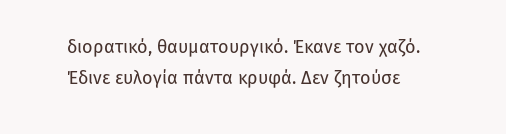διορατικό, θαυματουργικό. Έκανε τον χαζό. Έδινε ευλογία πάντα κρυφά. Δεν ζητούσε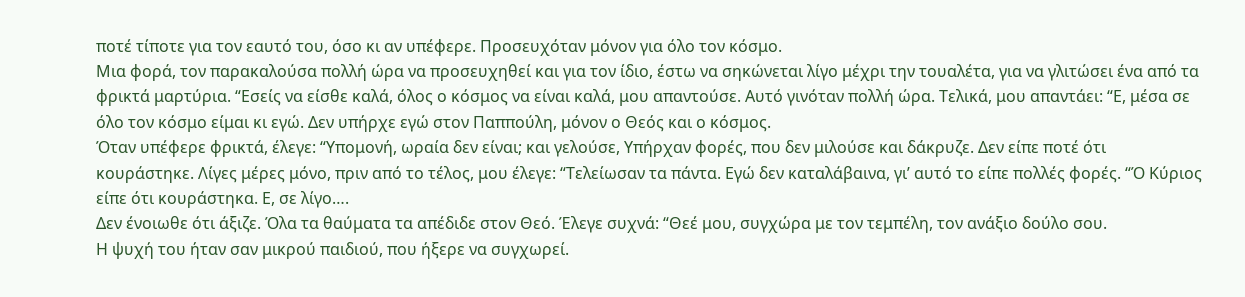ποτέ τίποτε για τον εαυτό του, όσο κι αν υπέφερε. Προσευχόταν μόνον για όλο τον κόσμο.
Μια φορά, τον παρακαλούσα πολλή ώρα να προσευχηθεί και για τον ίδιο, έστω να σηκώνεται λίγο μέχρι την τουαλέτα, για να γλιτώσει ένα από τα φρικτά μαρτύρια. “Εσείς να είσθε καλά, όλος ο κόσμος να είναι καλά, μου απαντούσε. Αυτό γινόταν πολλή ώρα. Τελικά, μου απαντάει: “Ε, μέσα σε όλο τον κόσμο είμαι κι εγώ. Δεν υπήρχε εγώ στον Παππούλη, μόνον ο Θεός και ο κόσμος.
Όταν υπέφερε φρικτά, έλεγε: “Υπομονή, ωραία δεν είναι; και γελούσε, Υπήρχαν φορές, που δεν μιλούσε και δάκρυζε. Δεν είπε ποτέ ότι κουράστηκε. Λίγες μέρες μόνο, πριν από το τέλος, μου έλεγε: “Τελείωσαν τα πάντα. Εγώ δεν καταλάβαινα, γι’ αυτό το είπε πολλές φορές. “Ό Κύριος είπε ότι κουράστηκα. Ε, σε λίγο….
Δεν ένοιωθε ότι άξιζε. Όλα τα θαύματα τα απέδιδε στον Θεό. Έλεγε συχνά: “Θεέ μου, συγχώρα με τον τεμπέλη, τον ανάξιο δούλο σου.
Η ψυχή του ήταν σαν μικρού παιδιού, που ήξερε να συγχωρεί.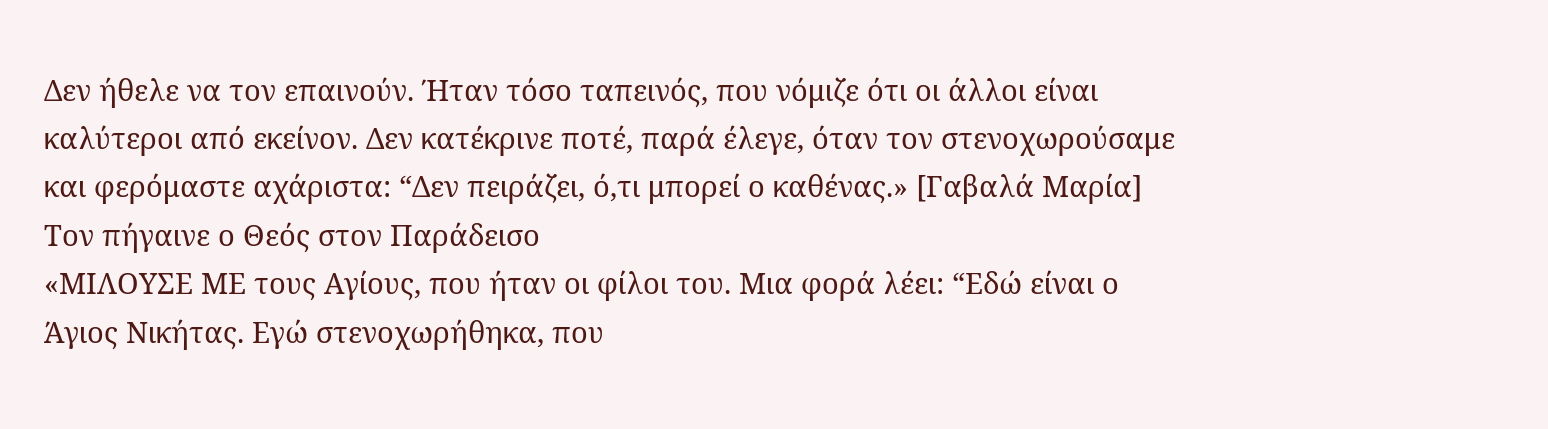Δεν ήθελε να τον επαινούν. Ήταν τόσο ταπεινός, που νόμιζε ότι οι άλλοι είναι καλύτεροι από εκείνον. Δεν κατέκρινε ποτέ, παρά έλεγε, όταν τον στενοχωρούσαμε και φερόμαστε αχάριστα: “Δεν πειράζει, ό,τι μπορεί ο καθένας.» [Γαβαλά Μαρία]
Τον πήγαινε ο Θεός στον Παράδεισο
«ΜΙΛΟΥΣΕ ΜΕ τους Αγίους, που ήταν οι φίλοι του. Μια φορά λέει: “Εδώ είναι ο Άγιος Νικήτας. Εγώ στενοχωρήθηκα, που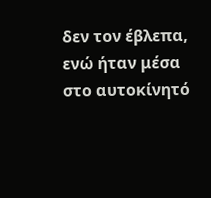δεν τον έβλεπα, ενώ ήταν μέσα στο αυτοκίνητό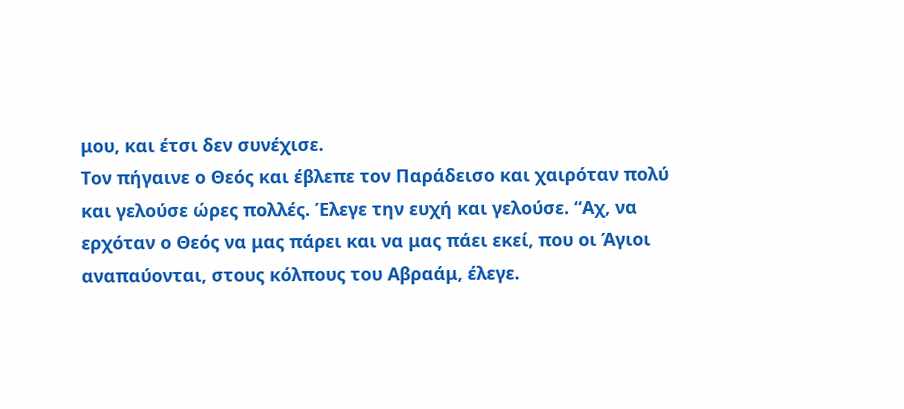μου, και έτσι δεν συνέχισε.
Τον πήγαινε ο Θεός και έβλεπε τον Παράδεισο και χαιρόταν πολύ και γελούσε ώρες πολλές. Έλεγε την ευχή και γελούσε. “Αχ, να ερχόταν ο Θεός να μας πάρει και να μας πάει εκεί, που οι Άγιοι αναπαύονται, στους κόλπους του Αβραάμ, έλεγε.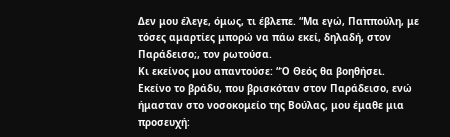Δεν μου έλεγε, όμως, τι έβλεπε. “Μα εγώ, Παππούλη, με τόσες αμαρτίες μπορώ να πάω εκεί, δηλαδή, στον Παράδεισο;, τον ρωτούσα.
Κι εκείνος μου απαντούσε: “Ό Θεός θα βοηθήσει.
Εκείνο το βράδυ, που βρισκόταν στον Παράδεισο, ενώ ήμασταν στο νοσοκομείο της Βούλας, μου έμαθε μια προσευχή: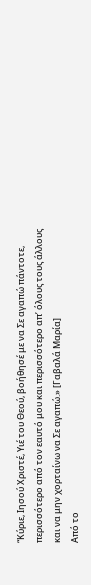“Κύριε, Ιησού Χριστέ, Υιέ του Θεού, βοήθησέ με να Σε αγαπώ πάντοτε, περισσότερο από τον εαυτό μου και περισσότερο απ’ όλους τους άλλους και να μην χορταίνω να Σε αγαπώ.» [Γαβαλά Μαρία]
Από το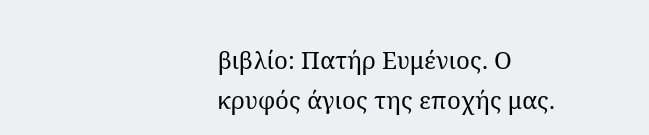βιβλίο: Πατήρ Ευμένιος. Ο κρυφός άγιος της εποχής μας.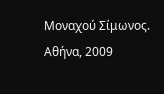Μοναχού Σίμωνος.
Αθήνα, 2009